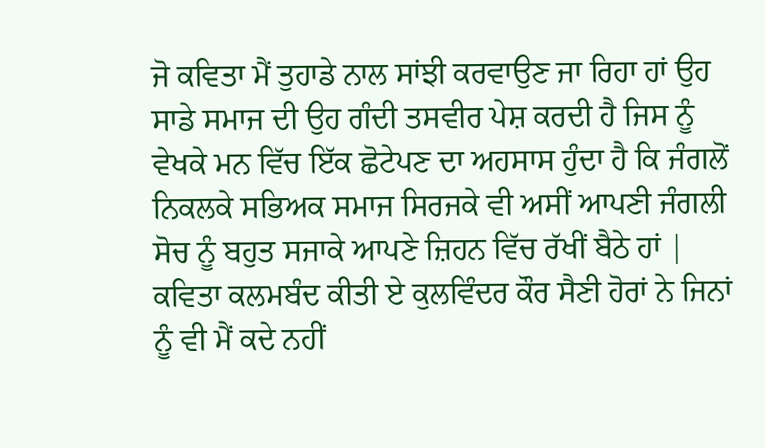ਜੋ ਕਵਿਤਾ ਮੈਂ ਤੁਹਾਡੇ ਨਾਲ ਸਾਂਝੀ ਕਰਵਾਉਣ ਜਾ ਰਿਹਾ ਹਾਂ ਉਹ ਸਾਡੇ ਸਮਾਜ ਦੀ ਉਹ ਗੰਦੀ ਤਸਵੀਰ ਪੇਸ਼ ਕਰਦੀ ਹੈ ਜਿਸ ਨੂੰ ਵੇਖਕੇ ਮਨ ਵਿੱਚ ਇੱਕ ਛੋਟੇਪਣ ਦਾ ਅਹਸਾਸ ਹੁੰਦਾ ਹੈ ਕਿ ਜੰਗਲੋਂ ਨਿਕਲਕੇ ਸਭਿਅਕ ਸਮਾਜ ਸਿਰਜਕੇ ਵੀ ਅਸੀਂ ਆਪਣੀ ਜੰਗਲੀ ਸੋਚ ਨੂੰ ਬਹੁਤ ਸਜਾਕੇ ਆਪਣੇ ਜ਼ਿਹਨ ਵਿੱਚ ਰੱਖੀਂ ਬੈਠੇ ਹਾਂ | ਕਵਿਤਾ ਕਲਮਬੰਦ ਕੀਤੀ ਏ ਕੁਲਵਿੰਦਰ ਕੌਰ ਸੈਣੀ ਹੋਰਾਂ ਨੇ ਜਿਨਾਂ ਨੂੰ ਵੀ ਮੈਂ ਕਦੇ ਨਹੀਂ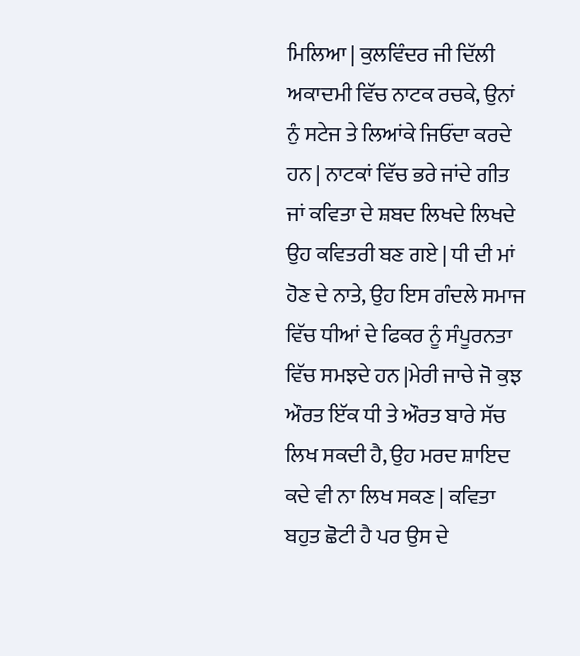ਮਿਲਿਆ | ਕੁਲਵਿੰਦਰ ਜੀ ਦਿੱਲੀ ਅਕਾਦਮੀ ਵਿੱਚ ਨਾਟਕ ਰਚਕੇ, ਉਨਾਂ ਨੁੰ ਸਟੇਜ ਤੇ ਲਿਆਂਕੇ ਜਿਓਂਦਾ ਕਰਦੇ ਹਨ | ਨਾਟਕਾਂ ਵਿੱਚ ਭਰੇ ਜਾਂਦੇ ਗੀਤ ਜਾਂ ਕਵਿਤਾ ਦੇ ਸ਼ਬਦ ਲਿਖਦੇ ਲਿਖਦੇ ਉਹ ਕਵਿਤਰੀ ਬਣ ਗਏ | ਧੀ ਦੀ ਮਾਂ ਹੋਣ ਦੇ ਨਾਤੇ, ਉਹ ਇਸ ਗੰਦਲੇ ਸਮਾਜ ਵਿੱਚ ਧੀਆਂ ਦੇ ਫਿਕਰ ਨੂੰ ਸੰਪੂਰਨਤਾ ਵਿੱਚ ਸਮਝਦੇ ਹਨ |ਮੇਰੀ ਜਾਚੇ ਜੋ ਕੁਝ ਔਰਤ ਇੱਕ ਧੀ ਤੇ ਔਰਤ ਬਾਰੇ ਸੱਚ ਲਿਖ ਸਕਦੀ ਹੈ, ਉਹ ਮਰਦ ਸ਼ਾਇਦ ਕਦੇ ਵੀ ਨਾ ਲਿਖ ਸਕਣ | ਕਵਿਤਾ ਬਹੁਤ ਛੋਟੀ ਹੈ ਪਰ ਉਸ ਦੇ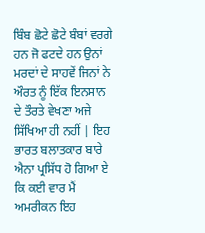ਬਿੰਬ ਛੋਟੇ ਛੋਟੇ ਬੰਬਾਂ ਵਰਗੇ ਹਨ ਜੋ ਫਟਦੇ ਹਨ ਉਨਾਂ ਮਰਦਾਂ ਦੇ ਸਾਹਵੇਂ ਜਿਨਾਂ ਨੇ ਔਰਤ ਨੂੰ ਇੱਕ ਇਨਸਾਨ ਦੇ ਤੌਰਤੇ ਵੇਖਣਾ ਅਜੇ ਸਿੱਖਿਆ ਹੀ ਨਹੀਂ | ਇਹ ਭਾਰਤ ਬਲਾਤਕਾਰ ਬਾਰੇ ਐਨਾ ਪ੍ਰਸਿੱਧ ਹੋ ਗਿਆ ਏ ਕਿ ਕਈ ਵਾਰ ਮੈਂ ਅਮਰੀਕਨ ਇਹ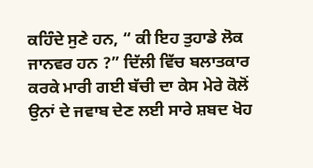ਕਹਿੰਦੇ ਸੁਣੇ ਹਨ, “ ਕੀ ਇਹ ਤੁਹਾਡੇ ਲੋਕ ਜਾਨਵਰ ਹਨ ?” ਦਿੱਲੀ ਵਿੱਚ ਬਲਾਤਕਾਰ ਕਰਕੇ ਮਾਰੀ ਗਈ ਬੱਚੀ ਦਾ ਕੇਸ ਮੇਰੇ ਕੋਲੋਂ ਉਨਾਂ ਦੇ ਜਵਾਬ ਦੇਣ ਲਈ ਸਾਰੇ ਸ਼ਬਦ ਖੋਹ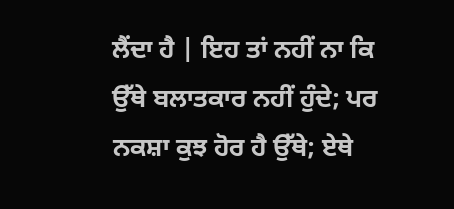ਲੈਂਦਾ ਹੈ | ਇਹ ਤਾਂ ਨਹੀਂ ਨਾ ਕਿ ਉੱਥੇ ਬਲਾਤਕਾਰ ਨਹੀਂ ਹੁੰਦੇ; ਪਰ ਨਕਸ਼ਾ ਕੁਝ ਹੋਰ ਹੈ ਉੱਥੇ; ਏਥੇ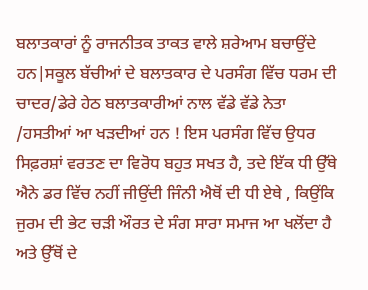ਬਲਾਤਕਾਰਾਂ ਨੂੰ ਰਾਜਨੀਤਕ ਤਾਕਤ ਵਾਲੇ ਸ਼ਰੇਆਮ ਬਚਾਉਂਦੇ ਹਨ|ਸਕੂਲ ਬੱਚੀਆਂ ਦੇ ਬਲਾਤਕਾਰ ਦੇ ਪਰਸੰਗ ਵਿੱਚ ਧਰਮ ਦੀ ਚਾਦਰ/ਡੇਰੇ ਹੇਠ ਬਲਾਤਕਾਰੀਆਂ ਨਾਲ ਵੱਡੇ ਵੱਡੇ ਨੇਤਾ /ਹਸਤੀਆਂ ਆ ਖੜਦੀਆਂ ਹਨ ! ਇਸ ਪਰਸੰਗ ਵਿੱਚ ਉਧਰ ਸਿਫ਼ਰਸ਼ਾਂ ਵਰਤਣ ਦਾ ਵਿਰੋਧ ਬਹੁਤ ਸਖਤ ਹੈ, ਤਦੇ ਇੱਕ ਧੀ ਉੱਥੇ ਐਨੇ ਡਰ ਵਿੱਚ ਨਹੀਂ ਜੀਉਂਦੀ ਜਿੰਨੀ ਐਥੋਂ ਦੀ ਧੀ ਏਥੇ , ਕਿਉਂਕਿ ਜੁਰਮ ਦੀ ਭੇਟ ਚੜੀ ਔਰਤ ਦੇ ਸੰਗ ਸਾਰਾ ਸਮਾਜ ਆ ਖਲੋਂਦਾ ਹੈ ਅਤੇ ਉੱਥੋਂ ਦੇ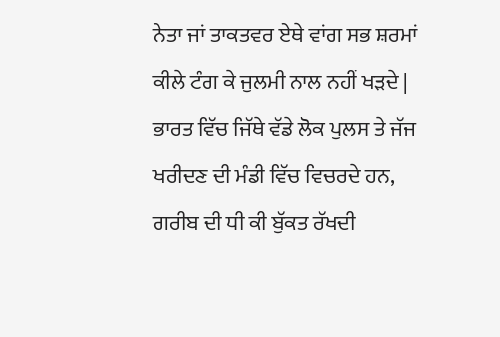ਨੇਤਾ ਜਾਂ ਤਾਕਤਵਰ ਏਥੇ ਵਾਂਗ ਸਭ ਸ਼ਰਮਾਂ ਕੀਲੇ ਟੰਗ ਕੇ ਜੁਲਮੀ ਨਾਲ ਨਹੀਂ ਖੜਦੇ | ਭਾਰਤ ਵਿੱਚ ਜਿੱਥੇ ਵੱਡੇ ਲੋਕ ਪੁਲਸ ਤੇ ਜੱਜ ਖਰੀਦਣ ਦੀ ਮੰਡੀ ਵਿੱਚ ਵਿਚਰਦੇ ਹਨ, ਗਰੀਬ ਦੀ ਧੀ ਕੀ ਬੁੱਕਤ ਰੱਖਦੀ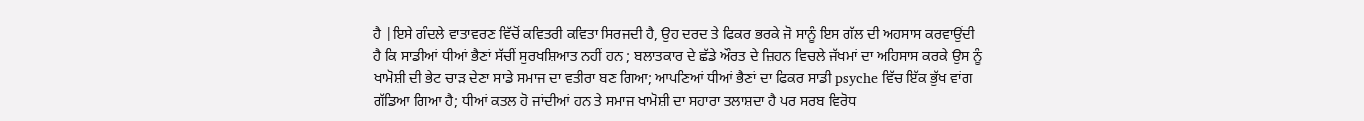ਹੈ |ਇਸੇ ਗੰਦਲੇ ਵਾਤਾਵਰਣ ਵਿੱਚੋਂ ਕਵਿਤਰੀ ਕਵਿਤਾ ਸਿਰਜਦੀ ਹੈ, ਉਹ ਦਰਦ ਤੇ ਫਿਕਰ ਭਰਕੇ ਜੋ ਸਾਨੂੰ ਇਸ ਗੱਲ ਦੀ ਅਹਸਾਸ ਕਰਵਾਉਂਦੀ ਹੈ ਕਿ ਸਾਡੀਆਂ ਧੀਆਂ ਭੈਣਾਂ ਸੱਚੀਂ ਸੁਰਖਸ਼ਿਆਤ ਨਹੀਂ ਹਨ ; ਬਲਾਤਕਾਰ ਦੇ ਛੱਡੇ ਔਰਤ ਦੇ ਜ਼ਿਹਨ ਵਿਚਲੇ ਜੱਖਮਾਂ ਦਾ ਅਹਿਸਾਸ ਕਰਕੇ ਉਸ ਨੂੰ ਖਾਮੋਸ਼ੀ ਦੀ ਭੇਟ ਚਾੜ ਦੇਣਾ ਸਾਡੇ ਸਮਾਜ ਦਾ ਵਤੀਰਾ ਬਣ ਗਿਆ; ਆਪਣਿਆਂ ਧੀਆਂ ਭੈਣਾਂ ਦਾ ਫਿਕਰ ਸਾਡੀ psyche ਵਿੱਚ ਇੱਕ ਭੁੱਖ ਵਾਂਗ ਗੱਡਿਆ ਗਿਆ ਹੈ; ਧੀਆਂ ਕਤਲ ਹੋ ਜਾਂਦੀਆਂ ਹਨ ਤੇ ਸਮਾਜ ਖਾਮੋਸ਼ੀ ਦਾ ਸਹਾਰਾ ਤਲਾਸ਼ਦਾ ਹੈ ਪਰ ਸਰਬ ਵਿਰੋਧ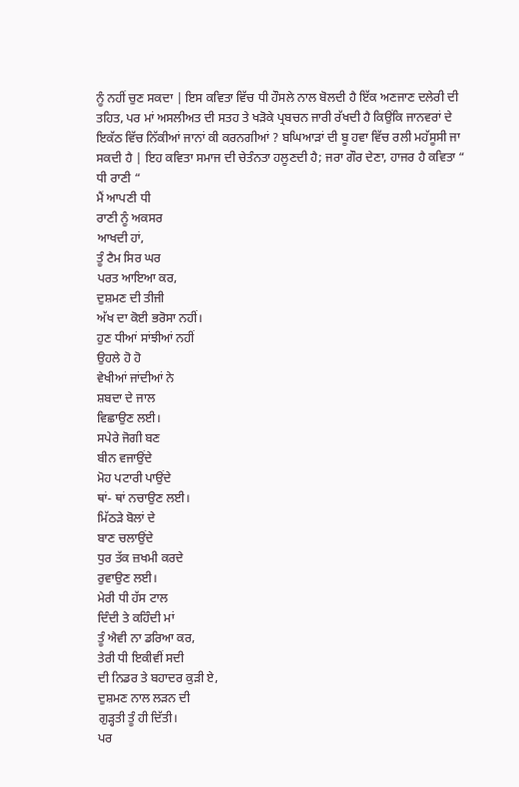ਨੂੰ ਨਹੀਂ ਚੁਣ ਸਕਦਾ | ਇਸ ਕਵਿਤਾ ਵਿੱਚ ਧੀ ਹੌਸਲੇ ਨਾਲ ਬੋਲਦੀ ਹੈ ਇੱਕ ਅਣਜਾਣ ਦਲੇਰੀ ਦੀ ਤਹਿਤ, ਪਰ ਮਾਂ ਅਸਲੀਅਤ ਦੀ ਸਤਹ ਤੇ ਖੜੋਕੇ ਪ੍ਰਬਚਨ ਜਾਰੀ ਰੱਖਦੀ ਹੈ ਕਿਉਂਕਿ ਜਾਨਵਰਾਂ ਦੇ ਇਕੱਠ ਵਿੱਚ ਨਿੱਕੀਆਂ ਜਾਨਾਂ ਕੀ ਕਰਨਗੀਆਂ ? ਬਘਿਆੜਾਂ ਦੀ ਬੂ ਹਵਾ ਵਿੱਚ ਰਲੀ ਮਹੱਸੂਸੀ ਜਾ ਸਕਦੀ ਹੈ | ਇਹ ਕਵਿਤਾ ਸਮਾਜ ਦੀ ਚੇਤੰਨਤਾ ਹਲੂਣਦੀ ਹੈ; ਜਰਾ ਗੌਰ ਦੇਣਾ, ਹਾਜਰ ਹੈ ਕਵਿਤਾ “ ਧੀ ਰਾਣੀ “
ਮੈਂ ਆਪਣੀ ਧੀ
ਰਾਣੀ ਨੂੰ ਅਕਸਰ
ਆਖਦੀ ਹਾਂ,
ਤੂੰ ਟੈਮ ਸਿਰ ਘਰ
ਪਰਤ ਆਇਆ ਕਰ,
ਦੁਸ਼ਮਣ ਦੀ ਤੀਜੀ
ਅੱਖ ਦਾ ਕੋਈ ਭਰੋਸਾ ਨਹੀਂ।
ਹੁਣ ਧੀਆਂ ਸਾਂਝੀਆਂ ਨਹੀਂ
ਉਹਲੇ ਹੋ ਹੋ
ਵੇਖੀਆਂ ਜਾਂਦੀਆਂ ਨੇ
ਸ਼ਬਦਾ ਦੇ ਜਾਲ
ਵਿਛਾਉਣ ਲਈ।
ਸਪੇਰੇ ਜੋਗੀ ਬਣ
ਬੀਨ ਵਜਾਉਂਦੇ
ਮੋਹ ਪਟਾਰੀ ਪਾਉਂਦੇ
ਥਾਂ- ਥਾਂ ਨਚਾਉਣ ਲਈ।
ਮਿੱਠੜੇ ਬੋਲਾਂ ਦੇ
ਬਾਣ ਚਲਾਉਂਦੇ
ਧੁਰ ਤੱਕ ਜ਼ਖਮੀ ਕਰਦੇ
ਰੁਵਾਉਣ ਲਈ।
ਮੇਰੀ ਧੀ ਹੱਸ ਟਾਲ
ਦਿੰਦੀ ਤੇ ਕਹਿੰਦੀ ਮਾਂ
ਤੂੰ ਐਵੀ ਨਾ ਡਰਿਆ ਕਰ,
ਤੇਰੀ ਧੀ ਇਕੀਵੀਂ ਸਦੀ
ਦੀ ਨਿਡਰ ਤੇ ਬਹਾਦਰ ਕੁੜੀ ਏ,
ਦੁਸ਼ਮਣ ਨਾਲ ਲੜਨ ਦੀ
ਗੁੜ੍ਹਤੀ ਤੂੰ ਹੀ ਦਿੱਤੀ।
ਪਰ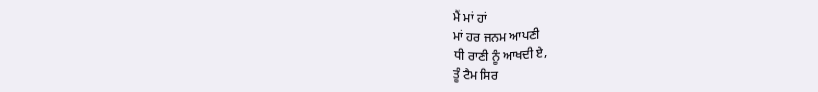ਮੈਂ ਮਾਂ ਹਾਂ
ਮਾਂ ਹਰ ਜਨਮ ਆਪਣੀ
ਧੀ ਰਾਣੀ ਨੂੰ ਆਖਦੀ ਏ,
ਤੂੰ ਟੈਮ ਸਿਰ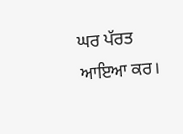ਘਰ ਪੱਰਤ ਆਇਆ ਕਰ।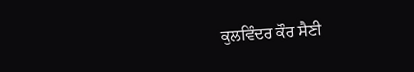ਕੁਲਵਿੰਦਰ ਕੌਰ ਸੈਣੀ